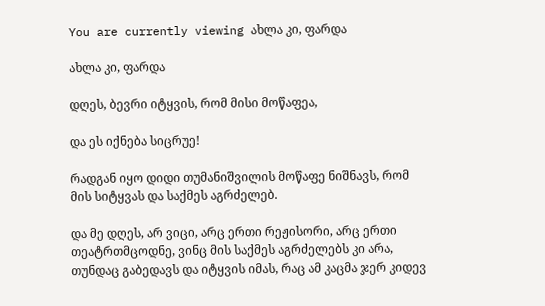You are currently viewing ახლა კი, ფარდა

ახლა კი, ფარდა

დღეს, ბევრი იტყვის, რომ მისი მოწაფეა,

და ეს იქნება სიცრუე!

რადგან იყო დიდი თუმანიშვილის მოწაფე ნიშნავს, რომ მის სიტყვას და საქმეს აგრძელებ.

და მე დღეს, არ ვიცი, არც ერთი რეჟისორი, არც ერთი თეატრთმცოდნე, ვინც მის საქმეს აგრძელებს კი არა, თუნდაც გაბედავს და იტყვის იმას, რაც ამ კაცმა ჯერ კიდევ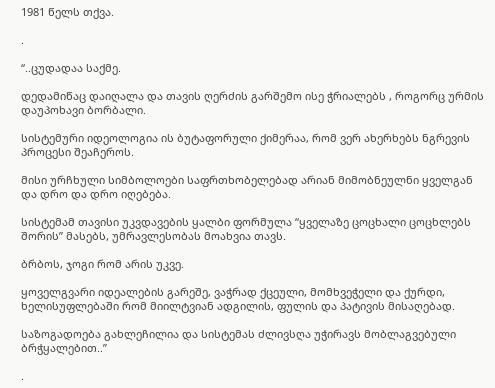1981 წელს თქვა.

.

“..ცუდადაა საქმე.

დედამიწაც დაიღალა და თავის ღერძის გარშემო ისე ჭრიალებს , როგორც ურმის დაუპოხავი ბორბალი.

სისტემური იდეოლოგია ის ბუტაფორული ქიმერაა, რომ ვერ ახერხებს ნგრევის პროცესი შეაჩეროს.

მისი ურჩხული სიმბოლოები საფრთხობელებად არიან მიმობნეულნი ყველგან და დრო და დრო იღებება.

სისტემამ თავისი უკვდავების ყალბი ფორმულა “ყველაზე ცოცხალი ცოცხლებს შორის” მასებს, უმრავლესობას მოახვია თავს.

ბრბოს, ჯოგი რომ არის უკვე.

ყოველგვარი იდეალების გარეშე, ვაჭრად ქცეული, მომხვეჭელი და ქურდი, ხელისუფლებაში რომ მიილტვიან ადგილის, ფულის და პატივის მისაღებად.

საზოგადოება გახლეჩილია და სისტემას ძლივსღა უჭირავს მობლაგვებული ბრჭყალებით..”

.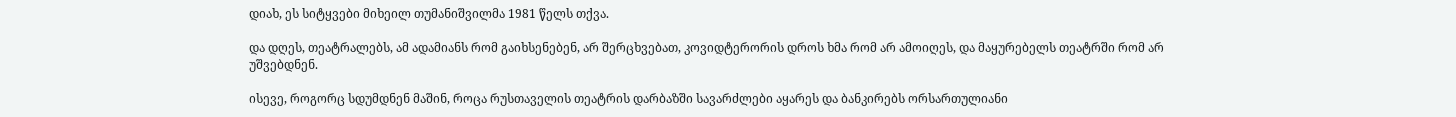დიახ, ეს სიტყვები მიხეილ თუმანიშვილმა 1981 წელს თქვა.

და დღეს, თეატრალებს, ამ ადამიანს რომ გაიხსენებენ, არ შერცხვებათ, კოვიდტერორის დროს ხმა რომ არ ამოიღეს, და მაყურებელს თეატრში რომ არ უშვებდნენ.

ისევე, როგორც სდუმდნენ მაშინ, როცა რუსთაველის თეატრის დარბაზში სავარძლები აყარეს და ბანკირებს ორსართულიანი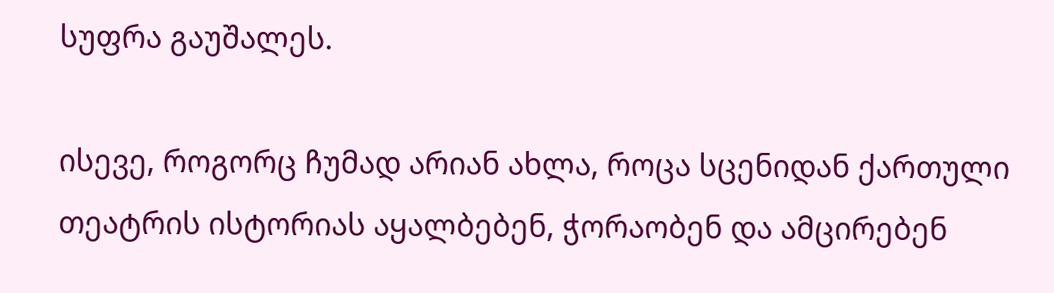სუფრა გაუშალეს.

ისევე, როგორც ჩუმად არიან ახლა, როცა სცენიდან ქართული თეატრის ისტორიას აყალბებენ, ჭორაობენ და ამცირებენ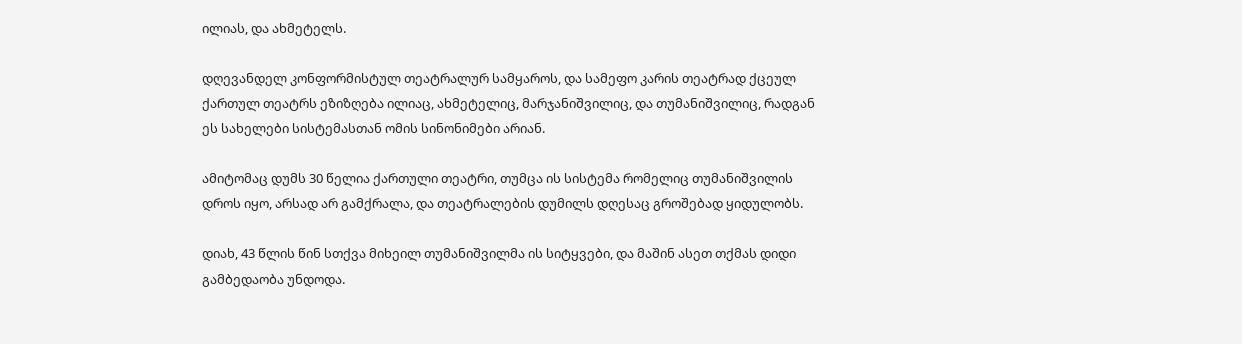ილიას, და ახმეტელს.

დღევანდელ კონფორმისტულ თეატრალურ სამყაროს, და სამეფო კარის თეატრად ქცეულ ქართულ თეატრს ეზიზღება ილიაც, ახმეტელიც, მარჯანიშვილიც, და თუმანიშვილიც, რადგან ეს სახელები სისტემასთან ომის სინონიმები არიან.

ამიტომაც დუმს 30 წელია ქართული თეატრი, თუმცა ის სისტემა რომელიც თუმანიშვილის დროს იყო, არსად არ გამქრალა, და თეატრალების დუმილს დღესაც გროშებად ყიდულობს.

დიახ, 43 წლის წინ სთქვა მიხეილ თუმანიშვილმა ის სიტყვები, და მაშინ ასეთ თქმას დიდი გამბედაობა უნდოდა.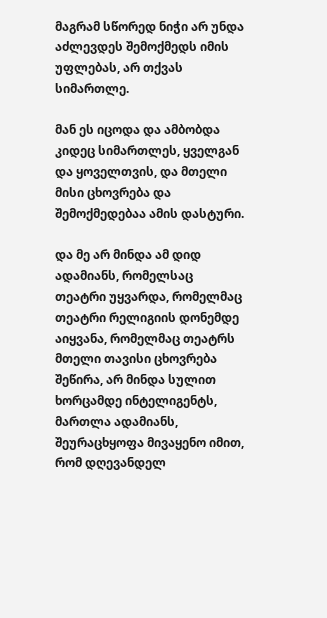მაგრამ სწორედ ნიჭი არ უნდა აძლევდეს შემოქმედს იმის უფლებას, არ თქვას სიმართლე.

მან ეს იცოდა და ამბობდა კიდეც სიმართლეს, ყველგან და ყოველთვის, და მთელი მისი ცხოვრება და შემოქმედებაა ამის დასტური.

და მე არ მინდა ამ დიდ ადამიანს, რომელსაც თეატრი უყვარდა, რომელმაც თეატრი რელიგიის დონემდე აიყვანა, რომელმაც თეატრს მთელი თავისი ცხოვრება შეწირა, არ მინდა სულით ხორცამდე ინტელიგენტს, მართლა ადამიანს, შეურაცხყოფა მივაყენო იმით, რომ დღევანდელ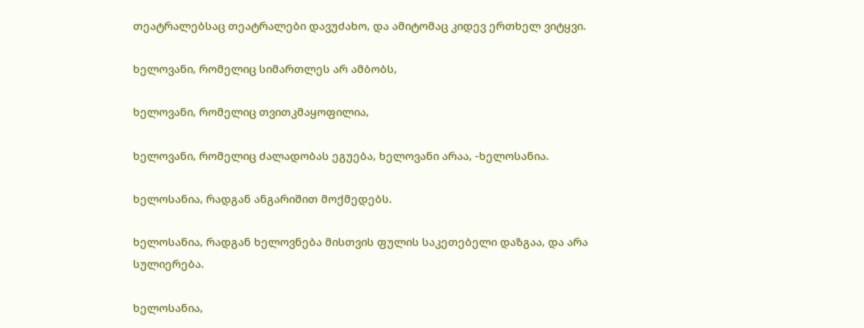თეატრალებსაც თეატრალები დავუძახო, და ამიტომაც კიდევ ერთხელ ვიტყვი.

ხელოვანი, რომელიც სიმართლეს არ ამბობს,

ხელოვანი, რომელიც თვითკმაყოფილია,

ხელოვანი, რომელიც ძალადობას ეგუება, ხელოვანი არაა, -ხელოსანია.

ხელოსანია, რადგან ანგარიშით მოქმედებს.

ხელოსანია, რადგან ხელოვნება მისთვის ფულის საკეთებელი დაზგაა, და არა სულიერება.

ხელოსანია,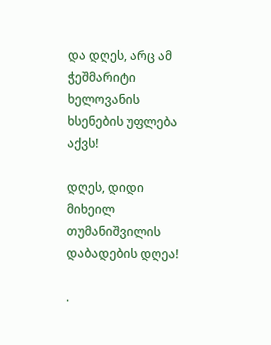და დღეს, არც ამ ჭეშმარიტი ხელოვანის ხსენების უფლება აქვს!

დღეს, დიდი მიხეილ თუმანიშვილის დაბადების დღეა!

.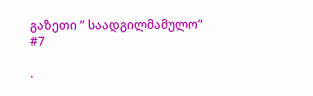გაზეთი ” საადგილმამულო” #7

.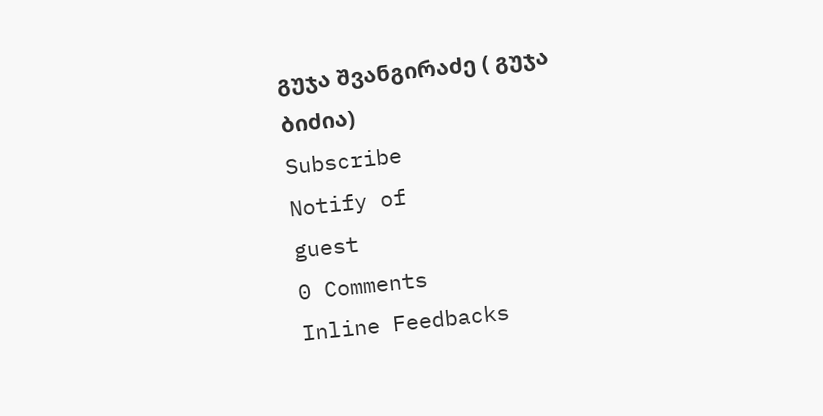გუჯა შვანგირაძე ( გუჯა ბიძია)
Subscribe
Notify of
guest
0 Comments
Inline Feedbacks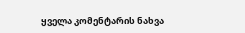ყველა კომენტარის ნახვა